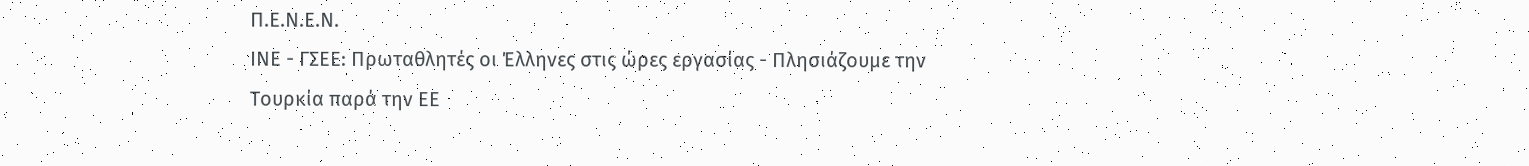Π.Ε.Ν.Ε.Ν.
ΙΝΕ - ΓΣΕΕ: Πρωταθλητές οι Έλληνες στις ώρες εργασίας - Πλησιάζουμε την Τουρκία παρά την ΕΕ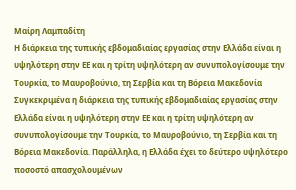Μαίρη Λαμπαδίτη
Η διάρκεια της τυπικής εβδομαδιαίας εργασίας στην Ελλάδα είναι η υψηλότερη στην ΕΕ και η τρίτη υψηλότερη αν συνυπολογίσουμε την Τουρκία, το Μαυροβούνιο, τη Σερβία και τη Βόρεια Μακεδονία
Συγκεκριμένα η διάρκεια της τυπικής εβδομαδιαίας εργασίας στην Ελλάδα είναι η υψηλότερη στην ΕΕ και η τρίτη υψηλότερη αν συνυπολογίσουμε την Τουρκία, το Μαυροβούνιο, τη Σερβία και τη Βόρεια Μακεδονία. Παράλληλα, η Ελλάδα έχει το δεύτερο υψηλότερο ποσοστό απασχολουμένων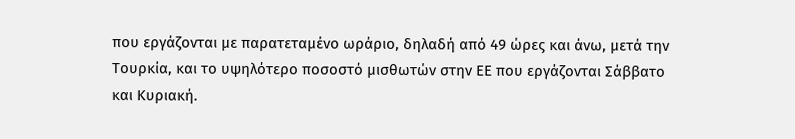που εργάζονται με παρατεταμένο ωράριο, δηλαδή από 49 ώρες και άνω, μετά την Τουρκία, και το υψηλότερο ποσοστό μισθωτών στην ΕΕ που εργάζονται Σάββατο και Κυριακή.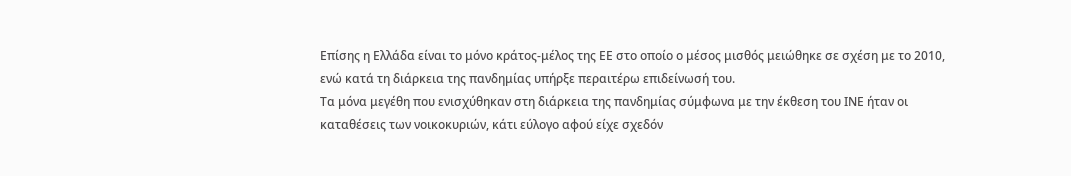Επίσης η Ελλάδα είναι το μόνο κράτος-μέλος της ΕΕ στο οποίο ο μέσος μισθός μειώθηκε σε σχέση με το 2010, ενώ κατά τη διάρκεια της πανδημίας υπήρξε περαιτέρω επιδείνωσή του.
Τα μόνα μεγέθη που ενισχύθηκαν στη διάρκεια της πανδημίας σύμφωνα με την έκθεση του ΙΝΕ ήταν οι καταθέσεις των νοικοκυριών, κάτι εύλογο αφού είχε σχεδόν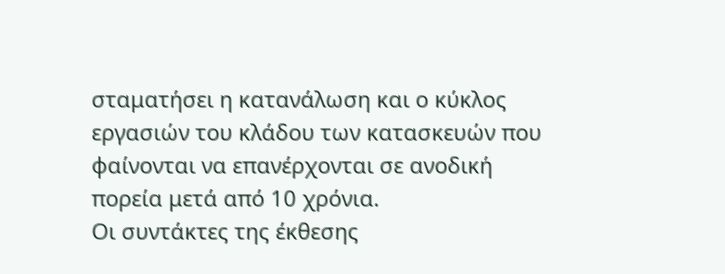σταματήσει η κατανάλωση και ο κύκλος εργασιών του κλάδου των κατασκευών που φαίνονται να επανέρχονται σε ανοδική πορεία μετά από 10 χρόνια.
Οι συντάκτες της έκθεσης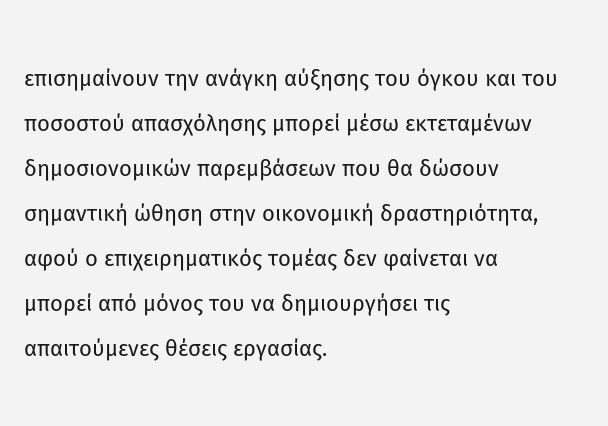επισημαίνουν την ανάγκη αύξησης του όγκου και του ποσοστού απασχόλησης μπορεί μέσω εκτεταμένων δημοσιονομικών παρεμβάσεων που θα δώσουν σημαντική ώθηση στην οικονομική δραστηριότητα, αφού ο επιχειρηματικός τομέας δεν φαίνεται να μπορεί από μόνος του να δημιουργήσει τις απαιτούμενες θέσεις εργασίας.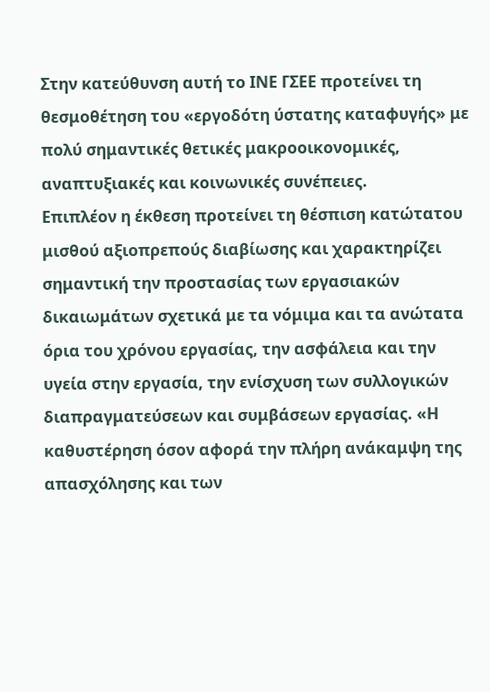Στην κατεύθυνση αυτή το ΙΝΕ ΓΣΕΕ προτείνει τη θεσμοθέτηση του «εργοδότη ύστατης καταφυγής» με πολύ σημαντικές θετικές μακροοικονομικές, αναπτυξιακές και κοινωνικές συνέπειες.
Επιπλέον η έκθεση προτείνει τη θέσπιση κατώτατου μισθού αξιοπρεπούς διαβίωσης και χαρακτηρίζει σημαντική την προστασίας των εργασιακών δικαιωμάτων σχετικά με τα νόμιμα και τα ανώτατα όρια του χρόνου εργασίας, την ασφάλεια και την υγεία στην εργασία, την ενίσχυση των συλλογικών διαπραγματεύσεων και συμβάσεων εργασίας. «Η καθυστέρηση όσον αφορά την πλήρη ανάκαμψη της απασχόλησης και των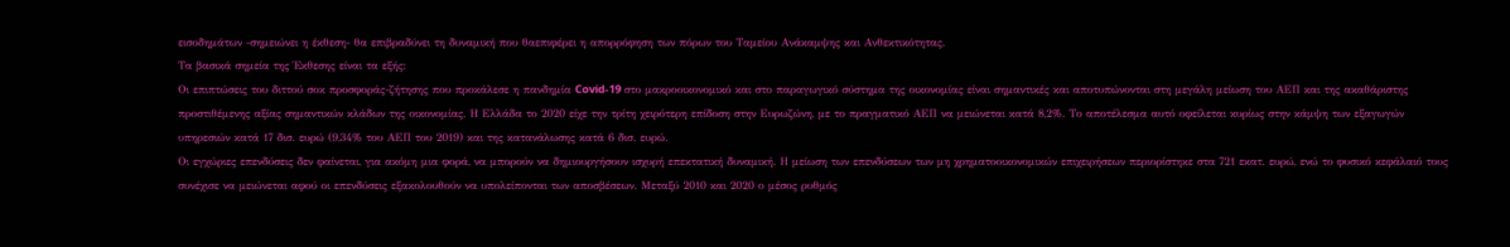εισοδημάτων -σημειώνει η έκθεση- θα επιβραδύνει τη δυναμική που θαεπιφέρει η απορρόφηση των πόρων του Ταμείου Ανάκαμψης και Ανθεκτικότητας.
Τα βασικά σημεία της Έκθεσης είναι τα εξής:
Οι επιπτώσεις του διττού σοκ προσφοράς-ζήτησης που προκάλεσε η πανδημία Covid-19 στο μακροοικονομικό και στο παραγωγικό σύστημα της οικονομίας είναι σημαντικές και αποτυπώνονται στη μεγάλη μείωση του ΑΕΠ και της ακαθάριστης προστιθέμενης αξίας σημαντικών κλάδων της οικονομίας. Η Ελλάδα το 2020 είχε την τρίτη χειρότερη επίδοση στην Ευρωζώνη, με το πραγματικό ΑΕΠ να μειώνεται κατά 8,2%. Το αποτέλεσμα αυτό οφείλεται κυρίως στην κάμψη των εξαγωγών υπηρεσιών κατά 17 δισ. ευρώ (9,34% του ΑΕΠ του 2019) και της κατανάλωσης κατά 6 δισ. ευρώ.
Οι εγχώριες επενδύσεις δεν φαίνεται, για ακόμη μια φορά, να μπορούν να δημιουργήσουν ισχυρή επεκτατική δυναμική. Η μείωση των επενδύσεων των μη χρηματοοικονομικών επιχειρήσεων περιορίστηκε στα 721 εκατ. ευρώ, ενώ το φυσικό κεφάλαιό τους συνέχισε να μειώνεται αφού οι επενδύσεις εξακολουθούν να υπολείπονται των αποσβέσεων. Μεταξύ 2010 και 2020 ο μέσος ρυθμός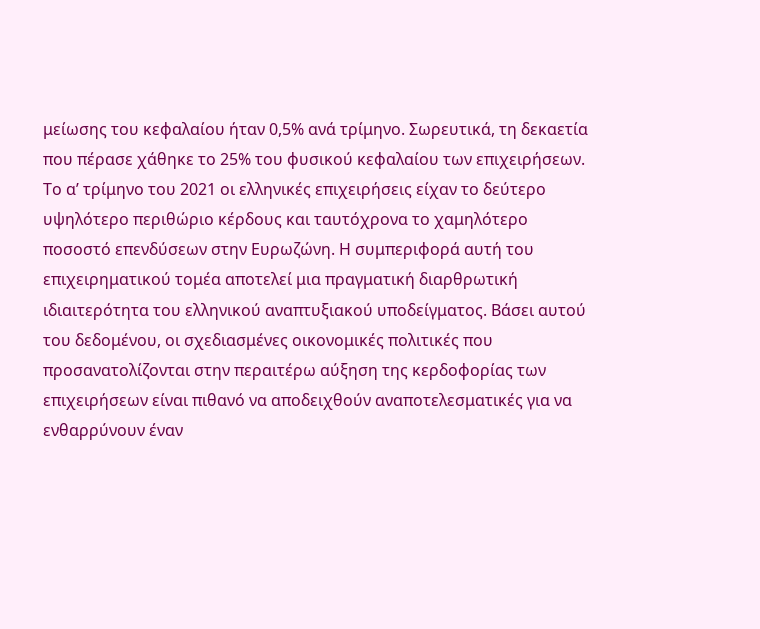μείωσης του κεφαλαίου ήταν 0,5% ανά τρίμηνο. Σωρευτικά, τη δεκαετία που πέρασε χάθηκε το 25% του φυσικού κεφαλαίου των επιχειρήσεων.
Το α’ τρίμηνο του 2021 οι ελληνικές επιχειρήσεις είχαν το δεύτερο υψηλότερο περιθώριο κέρδους και ταυτόχρονα το χαμηλότερο ποσοστό επενδύσεων στην Ευρωζώνη. Η συμπεριφορά αυτή του επιχειρηματικού τομέα αποτελεί μια πραγματική διαρθρωτική ιδιαιτερότητα του ελληνικού αναπτυξιακού υποδείγματος. Βάσει αυτού του δεδομένου, οι σχεδιασμένες οικονομικές πολιτικές που προσανατολίζονται στην περαιτέρω αύξηση της κερδοφορίας των επιχειρήσεων είναι πιθανό να αποδειχθούν αναποτελεσματικές για να ενθαρρύνουν έναν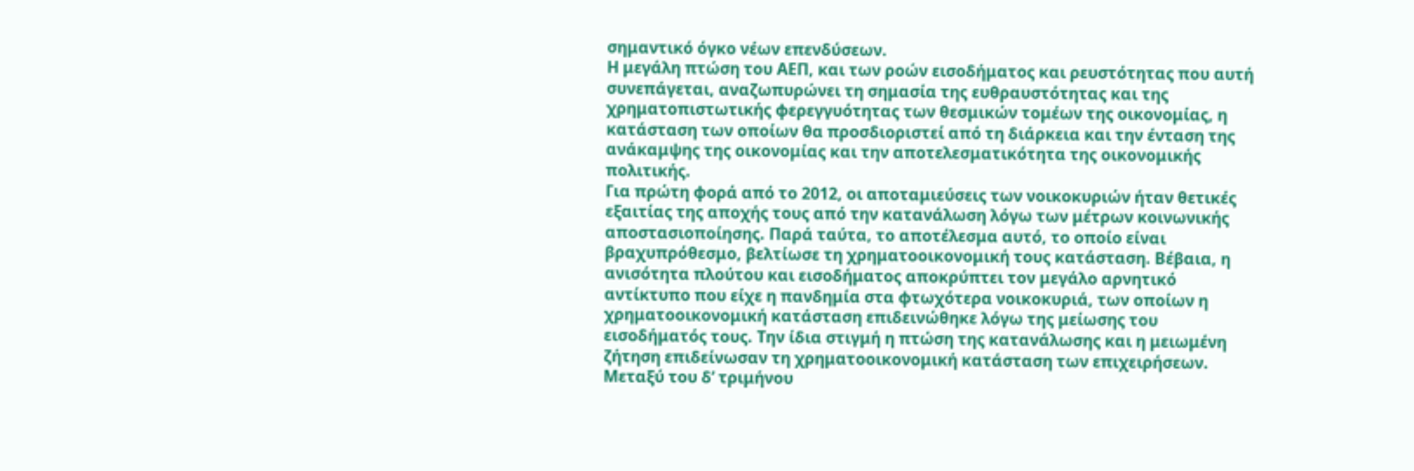σημαντικό όγκο νέων επενδύσεων.
Η μεγάλη πτώση του ΑΕΠ, και των ροών εισοδήματος και ρευστότητας που αυτή συνεπάγεται, αναζωπυρώνει τη σημασία της ευθραυστότητας και της χρηματοπιστωτικής φερεγγυότητας των θεσμικών τομέων της οικονομίας, η κατάσταση των οποίων θα προσδιοριστεί από τη διάρκεια και την ένταση της ανάκαμψης της οικονομίας και την αποτελεσματικότητα της οικονομικής πολιτικής.
Για πρώτη φορά από το 2012, οι αποταμιεύσεις των νοικοκυριών ήταν θετικές εξαιτίας της αποχής τους από την κατανάλωση λόγω των μέτρων κοινωνικής αποστασιοποίησης. Παρά ταύτα, το αποτέλεσμα αυτό, το οποίο είναι βραχυπρόθεσμο, βελτίωσε τη χρηματοοικονομική τους κατάσταση. Βέβαια, η ανισότητα πλούτου και εισοδήματος αποκρύπτει τον μεγάλο αρνητικό αντίκτυπο που είχε η πανδημία στα φτωχότερα νοικοκυριά, των οποίων η χρηματοοικονομική κατάσταση επιδεινώθηκε λόγω της μείωσης του εισοδήματός τους. Την ίδια στιγμή η πτώση της κατανάλωσης και η μειωμένη ζήτηση επιδείνωσαν τη χρηματοοικονομική κατάσταση των επιχειρήσεων.
Μεταξύ του δ’ τριμήνου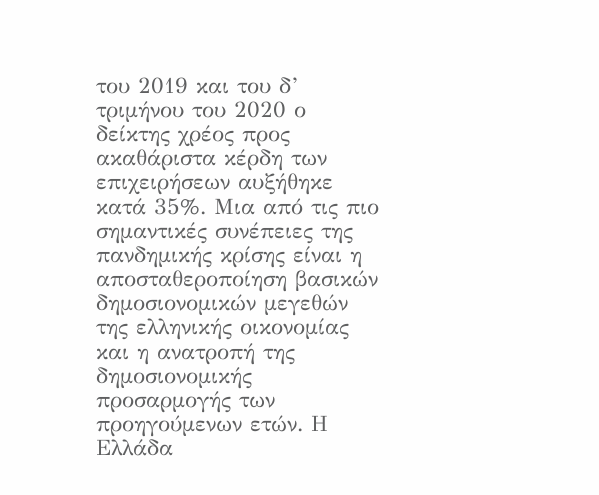του 2019 και του δ’ τριμήνου του 2020 ο δείκτης χρέος προς ακαθάριστα κέρδη των επιχειρήσεων αυξήθηκε κατά 35%. Μια από τις πιο σημαντικές συνέπειες της πανδημικής κρίσης είναι η αποσταθεροποίηση βασικών δημοσιονομικών μεγεθών της ελληνικής οικονομίας και η ανατροπή της δημοσιονομικής προσαρμογής των προηγούμενων ετών. Η Ελλάδα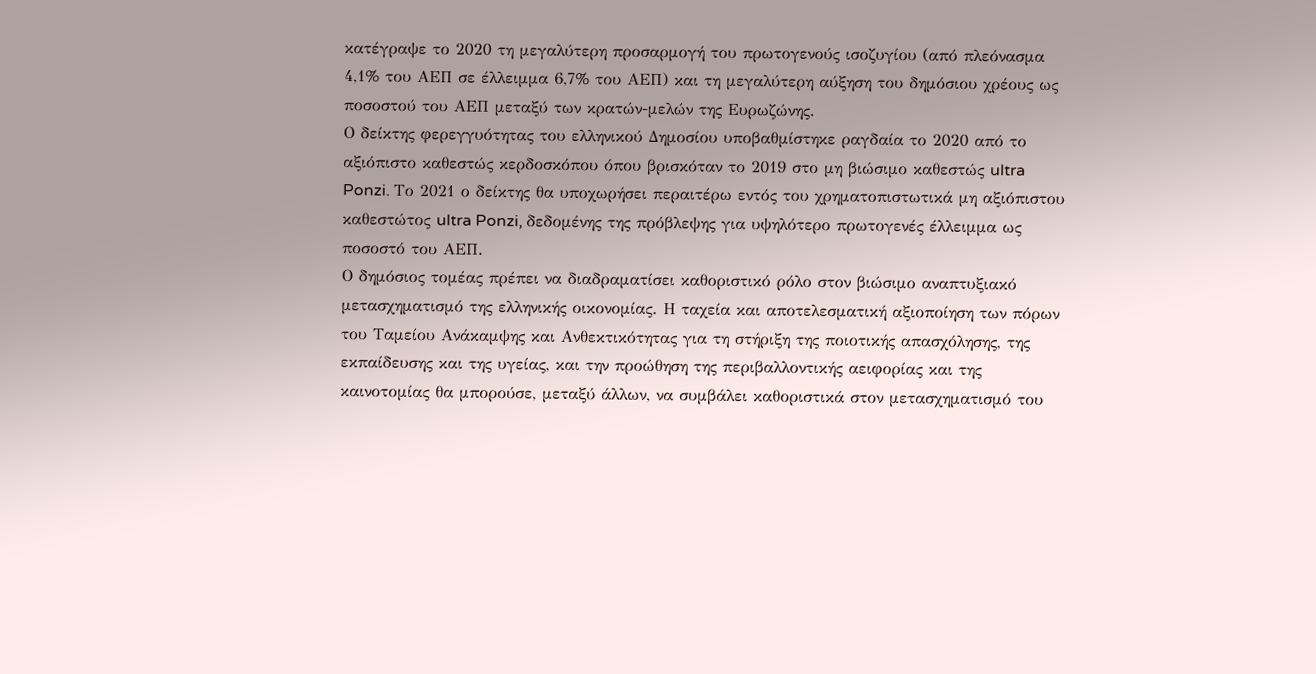κατέγραψε το 2020 τη μεγαλύτερη προσαρμογή του πρωτογενούς ισοζυγίου (από πλεόνασμα 4,1% του ΑΕΠ σε έλλειμμα 6,7% του ΑΕΠ) και τη μεγαλύτερη αύξηση του δημόσιου χρέους ως ποσοστού του ΑΕΠ μεταξύ των κρατών-μελών της Ευρωζώνης.
Ο δείκτης φερεγγυότητας του ελληνικού Δημοσίου υποβαθμίστηκε ραγδαία το 2020 από το αξιόπιστο καθεστώς κερδοσκόπου όπου βρισκόταν το 2019 στο μη βιώσιμο καθεστώς ultra Ponzi. Το 2021 ο δείκτης θα υποχωρήσει περαιτέρω εντός του χρηματοπιστωτικά μη αξιόπιστου καθεστώτος ultra Ponzi, δεδομένης της πρόβλεψης για υψηλότερο πρωτογενές έλλειμμα ως ποσοστό του ΑΕΠ.
Ο δημόσιος τομέας πρέπει να διαδραματίσει καθοριστικό ρόλο στον βιώσιμο αναπτυξιακό μετασχηματισμό της ελληνικής οικονομίας. Η ταχεία και αποτελεσματική αξιοποίηση των πόρων του Ταμείου Ανάκαμψης και Ανθεκτικότητας για τη στήριξη της ποιοτικής απασχόλησης, της εκπαίδευσης και της υγείας, και την προώθηση της περιβαλλοντικής αειφορίας και της καινοτομίας θα μπορούσε, μεταξύ άλλων, να συμβάλει καθοριστικά στον μετασχηματισμό του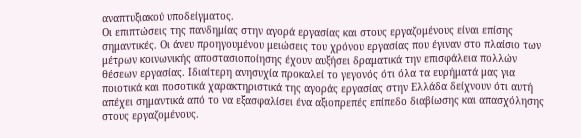αναπτυξιακού υποδείγματος.
Οι επιπτώσεις της πανδημίας στην αγορά εργασίας και στους εργαζομένους είναι επίσης σημαντικές. Οι άνευ προηγουμένου μειώσεις του χρόνου εργασίας που έγιναν στο πλαίσιο των μέτρων κοινωνικής αποστασιοποίησης έχουν αυξήσει δραματικά την επισφάλεια πολλών θέσεων εργασίας. Ιδιαίτερη ανησυχία προκαλεί το γεγονός ότι όλα τα ευρήματά μας για ποιοτικά και ποσοτικά χαρακτηριστικά της αγοράς εργασίας στην Ελλάδα δείχνουν ότι αυτή απέχει σημαντικά από το να εξασφαλίσει ένα αξιοπρεπές επίπεδο διαβίωσης και απασχόλησης στους εργαζομένους.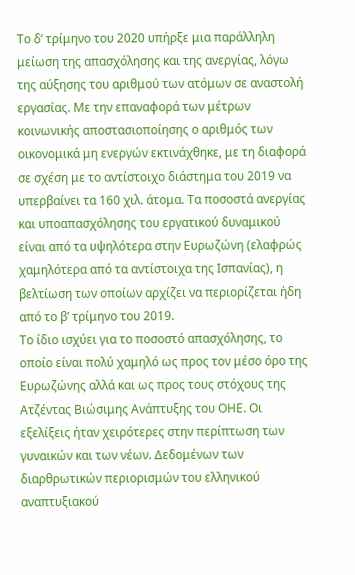Το δ’ τρίμηνο του 2020 υπήρξε μια παράλληλη μείωση της απασχόλησης και της ανεργίας, λόγω της αύξησης του αριθμού των ατόμων σε αναστολή εργασίας. Με την επαναφορά των μέτρων κοινωνικής αποστασιοποίησης ο αριθμός των οικονομικά μη ενεργών εκτινάχθηκε, με τη διαφορά σε σχέση με το αντίστοιχο διάστημα του 2019 να υπερβαίνει τα 160 χιλ. άτομα. Τα ποσοστά ανεργίας και υποαπασχόλησης του εργατικού δυναμικού είναι από τα υψηλότερα στην Ευρωζώνη (ελαφρώς χαμηλότερα από τα αντίστοιχα της Ισπανίας), η βελτίωση των οποίων αρχίζει να περιορίζεται ήδη από το β’ τρίμηνο του 2019.
Το ίδιο ισχύει για το ποσοστό απασχόλησης, το οποίο είναι πολύ χαμηλό ως προς τον μέσο όρο της Ευρωζώνης αλλά και ως προς τους στόχους της Ατζέντας Βιώσιμης Ανάπτυξης του ΟΗΕ. Οι εξελίξεις ήταν χειρότερες στην περίπτωση των γυναικών και των νέων. Δεδομένων των διαρθρωτικών περιορισμών του ελληνικού αναπτυξιακού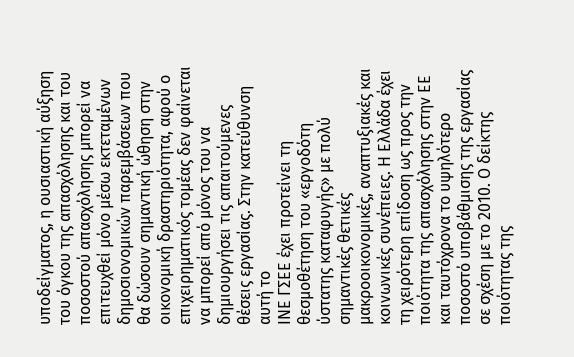υποδείγματος, η ουσιαστική αύξηση του όγκου της απασχόλησης και του ποσοστού απασχόλησης μπορεί να επιτευχθεί μόνο μέσω εκτεταμένων δημοσιονομικών παρεμβάσεων που θα δώσουν σημαντική ώθηση στην οικονομική δραστηριότητα, αφού ο επιχειρηματικός τομέας δεν φαίνεται να μπορεί από μόνος του να δημιουργήσει τις απαιτούμενες θέσεις εργασίας. Στην κατεύθυνση αυτή το
ΙΝΕ ΓΣΕΕ έχει προτείνει τη θεσμοθέτηση του «εργοδότη ύστατης καταφυγής» με πολύ σημαντικές θετικές μακροοικονομικές, αναπτυξιακές και κοινωνικές συνέπειες. Η Ελλάδα έχει τη χειρότερη επίδοση ως προς την ποιότητα της απασχόλησης στην ΕΕ και ταυτόχρονα το υψηλότερο ποσοστό υποβάθμισης της εργασίας σε σχέση με το 2010. Ο δείκτης ποιότητας της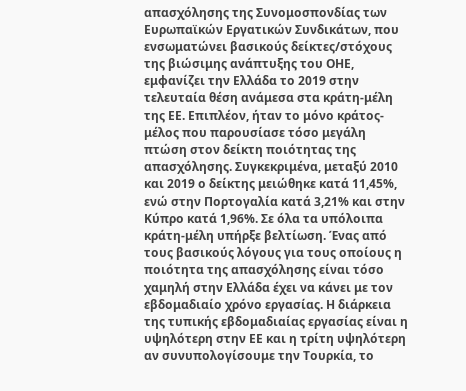απασχόλησης της Συνομοσπονδίας των Ευρωπαϊκών Εργατικών Συνδικάτων, που ενσωματώνει βασικούς δείκτες/στόχους της βιώσιμης ανάπτυξης του ΟΗΕ, εμφανίζει την Ελλάδα το 2019 στην τελευταία θέση ανάμεσα στα κράτη-μέλη της ΕΕ. Επιπλέον, ήταν το μόνο κράτος-μέλος που παρουσίασε τόσο μεγάλη πτώση στον δείκτη ποιότητας της απασχόλησης. Συγκεκριμένα, μεταξύ 2010 και 2019 ο δείκτης μειώθηκε κατά 11,45%, ενώ στην Πορτογαλία κατά 3,21% και στην Κύπρο κατά 1,96%. Σε όλα τα υπόλοιπα κράτη-μέλη υπήρξε βελτίωση. Ένας από τους βασικούς λόγους για τους οποίους η ποιότητα της απασχόλησης είναι τόσο χαμηλή στην Ελλάδα έχει να κάνει με τον εβδομαδιαίο χρόνο εργασίας. Η διάρκεια της τυπικής εβδομαδιαίας εργασίας είναι η υψηλότερη στην ΕΕ και η τρίτη υψηλότερη αν συνυπολογίσουμε την Τουρκία, το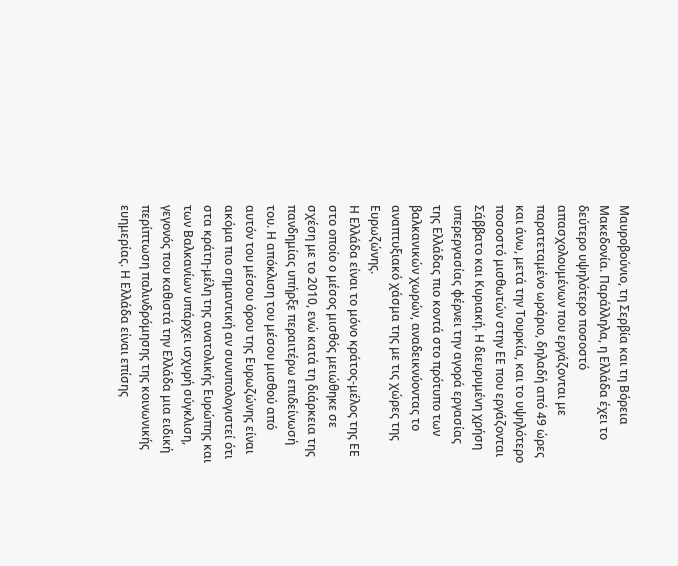Μαυροβούνιο, τη Σερβία και τη Βόρεια Μακεδονία. Παράλληλα, η Ελλάδα έχει το δεύτερο υψηλότερο ποσοστό απασχολουμένων που εργάζονται με παρατεταμένο ωράριο, δηλαδή από 49 ώρες και άνω, μετά την Τουρκία, και το υψηλότερο ποσοστό μισθωτών στην ΕΕ που εργάζονται Σάββατο και Κυριακή. Η διευρυμένη χρήση υπερεργασίας φέρνει την αγορά εργασίας της Ελλάδας πιο κοντά στο πρότυπο των βαλκανικών χωρών, αναδεικνύοντας το αναπτυξιακό χάσμα της με τις χώρες της Ευρωζώνης.
Η Ελλάδα είναι το μόνο κράτος-μέλος της ΕΕ στο οποίο ο μέσος μισθός μειώθηκε σε σχέση με το 2010, ενώ κατά τη διάρκεια της πανδημίας υπήρξε περαιτέρω επιδείνωσή του. Η απόκλιση του μέσου μισθού από αυτόν του μέσου όρου της Ευρωζώνης είναι ακόμα πιο σημαντική αν συνυπολογιστεί ότι στα κράτη-μέλη της ανατολικής Ευρώπης και των Βαλκανίων υπάρχει ισχυρή σύγκλιση, γεγονός που καθιστά την Ελλάδα μια ειδική περίπτωση παλινδρόμησης της κοινωνικής ευημερίας. Η Ελλάδα είναι επίσης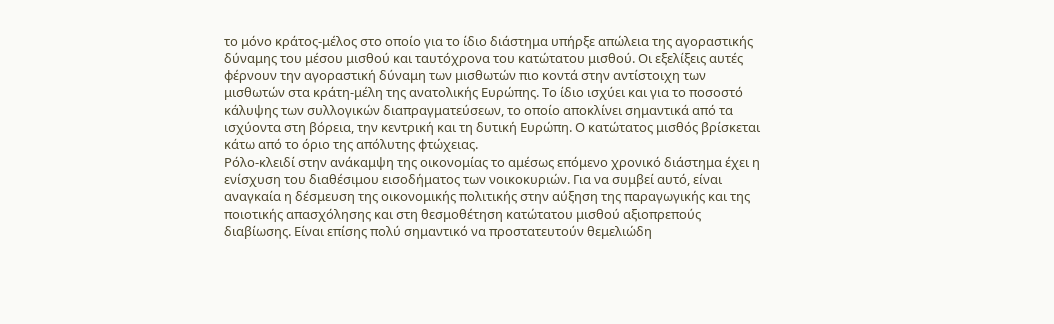το μόνο κράτος-μέλος στο οποίο για το ίδιο διάστημα υπήρξε απώλεια της αγοραστικής δύναμης του μέσου μισθού και ταυτόχρονα του κατώτατου μισθού. Οι εξελίξεις αυτές φέρνουν την αγοραστική δύναμη των μισθωτών πιο κοντά στην αντίστοιχη των μισθωτών στα κράτη-μέλη της ανατολικής Ευρώπης. Το ίδιο ισχύει και για το ποσοστό κάλυψης των συλλογικών διαπραγματεύσεων, το οποίο αποκλίνει σημαντικά από τα ισχύοντα στη βόρεια, την κεντρική και τη δυτική Ευρώπη. Ο κατώτατος μισθός βρίσκεται κάτω από το όριο της απόλυτης φτώχειας.
Ρόλο-κλειδί στην ανάκαμψη της οικονομίας το αμέσως επόμενο χρονικό διάστημα έχει η ενίσχυση του διαθέσιμου εισοδήματος των νοικοκυριών. Για να συμβεί αυτό, είναι αναγκαία η δέσμευση της οικονομικής πολιτικής στην αύξηση της παραγωγικής και της ποιοτικής απασχόλησης και στη θεσμοθέτηση κατώτατου μισθού αξιοπρεπούς διαβίωσης. Είναι επίσης πολύ σημαντικό να προστατευτούν θεμελιώδη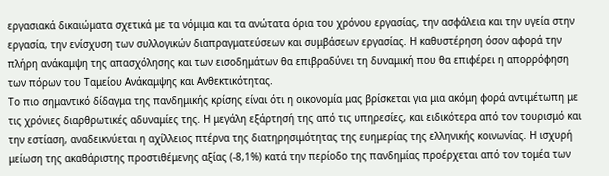εργασιακά δικαιώματα σχετικά με τα νόμιμα και τα ανώτατα όρια του χρόνου εργασίας, την ασφάλεια και την υγεία στην εργασία, την ενίσχυση των συλλογικών διαπραγματεύσεων και συμβάσεων εργασίας. Η καθυστέρηση όσον αφορά την πλήρη ανάκαμψη της απασχόλησης και των εισοδημάτων θα επιβραδύνει τη δυναμική που θα επιφέρει η απορρόφηση των πόρων του Ταμείου Ανάκαμψης και Ανθεκτικότητας.
Το πιο σημαντικό δίδαγμα της πανδημικής κρίσης είναι ότι η οικονομία μας βρίσκεται για μια ακόμη φορά αντιμέτωπη με τις χρόνιες διαρθρωτικές αδυναμίες της. Η μεγάλη εξάρτησή της από τις υπηρεσίες, και ειδικότερα από τον τουρισμό και την εστίαση, αναδεικνύεται η αχίλλειος πτέρνα της διατηρησιμότητας της ευημερίας της ελληνικής κοινωνίας. Η ισχυρή μείωση της ακαθάριστης προστιθέμενης αξίας (-8,1%) κατά την περίοδο της πανδημίας προέρχεται από τον τομέα των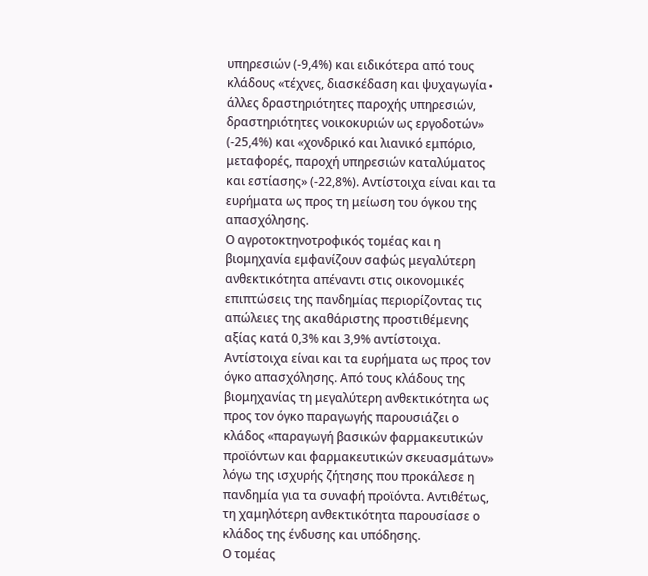υπηρεσιών (-9,4%) και ειδικότερα από τους κλάδους «τέχνες, διασκέδαση και ψυχαγωγία∙ άλλες δραστηριότητες παροχής υπηρεσιών, δραστηριότητες νοικοκυριών ως εργοδοτών» (-25,4%) και «χονδρικό και λιανικό εμπόριο, μεταφορές, παροχή υπηρεσιών καταλύματος και εστίασης» (-22,8%). Αντίστοιχα είναι και τα ευρήματα ως προς τη μείωση του όγκου της απασχόλησης.
Ο αγροτοκτηνοτροφικός τομέας και η βιομηχανία εμφανίζουν σαφώς μεγαλύτερη ανθεκτικότητα απέναντι στις οικονομικές επιπτώσεις της πανδημίας περιορίζοντας τις απώλειες της ακαθάριστης προστιθέμενης αξίας κατά 0,3% και 3,9% αντίστοιχα. Αντίστοιχα είναι και τα ευρήματα ως προς τον όγκο απασχόλησης. Από τους κλάδους της βιομηχανίας τη μεγαλύτερη ανθεκτικότητα ως προς τον όγκο παραγωγής παρουσιάζει ο κλάδος «παραγωγή βασικών φαρμακευτικών προϊόντων και φαρμακευτικών σκευασμάτων» λόγω της ισχυρής ζήτησης που προκάλεσε η πανδημία για τα συναφή προϊόντα. Αντιθέτως, τη χαμηλότερη ανθεκτικότητα παρουσίασε ο κλάδος της ένδυσης και υπόδησης.
Ο τομέας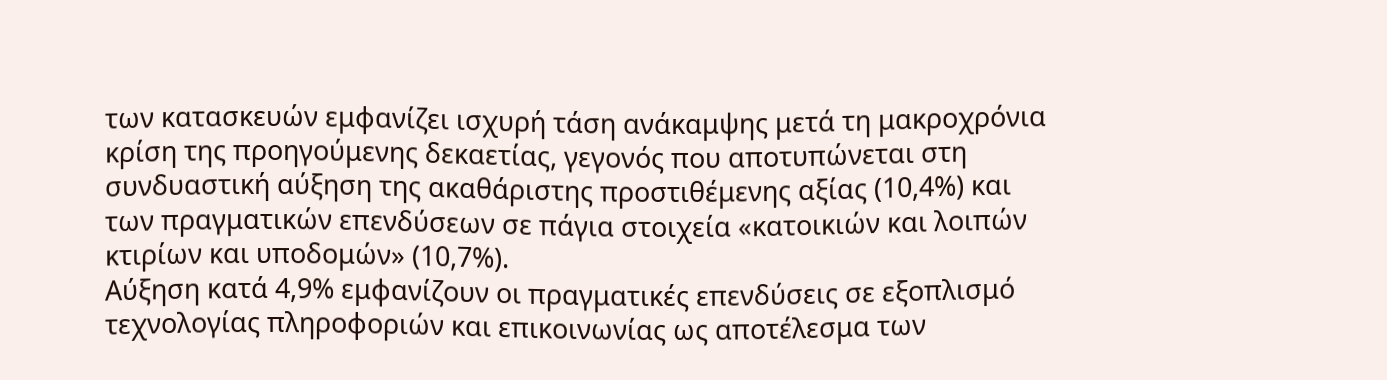των κατασκευών εμφανίζει ισχυρή τάση ανάκαμψης μετά τη μακροχρόνια κρίση της προηγούμενης δεκαετίας, γεγονός που αποτυπώνεται στη συνδυαστική αύξηση της ακαθάριστης προστιθέμενης αξίας (10,4%) και των πραγματικών επενδύσεων σε πάγια στοιχεία «κατοικιών και λοιπών κτιρίων και υποδομών» (10,7%).
Αύξηση κατά 4,9% εμφανίζουν οι πραγματικές επενδύσεις σε εξοπλισμό τεχνολογίας πληροφοριών και επικοινωνίας ως αποτέλεσμα των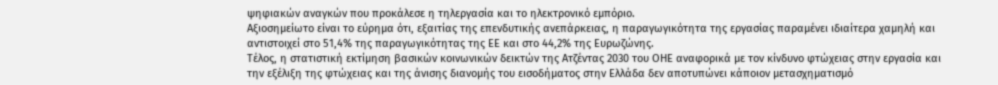ψηφιακών αναγκών που προκάλεσε η τηλεργασία και το ηλεκτρονικό εμπόριο.
Αξιοσημείωτο είναι το εύρημα ότι, εξαιτίας της επενδυτικής ανεπάρκειας, η παραγωγικότητα της εργασίας παραμένει ιδιαίτερα χαμηλή και αντιστοιχεί στο 51,4% της παραγωγικότητας της ΕΕ και στο 44,2% της Ευρωζώνης.
Τέλος, η στατιστική εκτίμηση βασικών κοινωνικών δεικτών της Ατζέντας 2030 του ΟΗΕ αναφορικά με τον κίνδυνο φτώχειας στην εργασία και την εξέλιξη της φτώχειας και της άνισης διανομής του εισοδήματος στην Ελλάδα δεν αποτυπώνει κάποιον μετασχηματισμό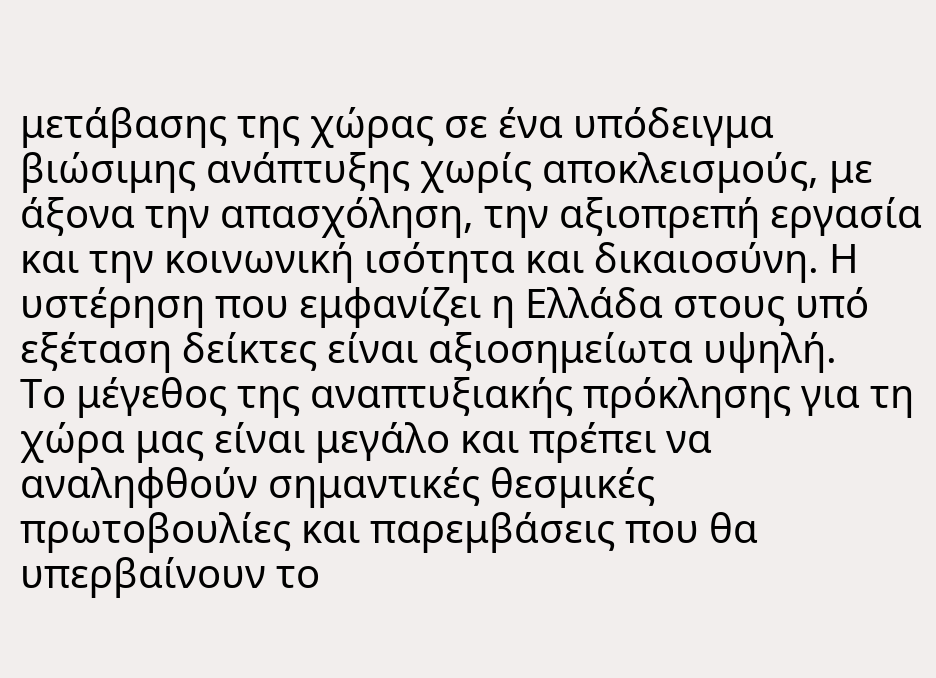μετάβασης της χώρας σε ένα υπόδειγμα βιώσιμης ανάπτυξης χωρίς αποκλεισμούς, με άξονα την απασχόληση, την αξιοπρεπή εργασία και την κοινωνική ισότητα και δικαιοσύνη. Η υστέρηση που εμφανίζει η Ελλάδα στους υπό εξέταση δείκτες είναι αξιοσημείωτα υψηλή.
Το μέγεθος της αναπτυξιακής πρόκλησης για τη χώρα μας είναι μεγάλο και πρέπει να αναληφθούν σημαντικές θεσμικές πρωτοβουλίες και παρεμβάσεις που θα υπερβαίνουν το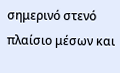σημερινό στενό πλαίσιο μέσων και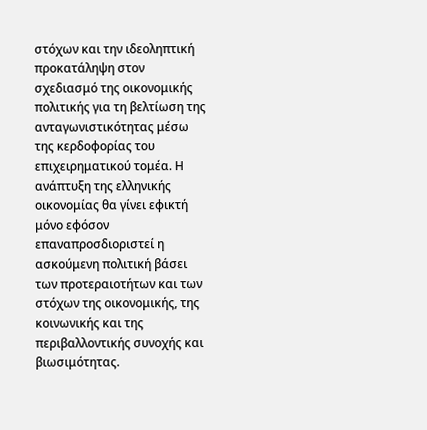στόχων και την ιδεοληπτική προκατάληψη στον σχεδιασμό της οικονομικής πολιτικής για τη βελτίωση της ανταγωνιστικότητας μέσω της κερδοφορίας του επιχειρηματικού τομέα. Η ανάπτυξη της ελληνικής οικονομίας θα γίνει εφικτή μόνο εφόσον επαναπροσδιοριστεί η ασκούμενη πολιτική βάσει των προτεραιοτήτων και των στόχων της οικονομικής, της κοινωνικής και της περιβαλλοντικής συνοχής και βιωσιμότητας.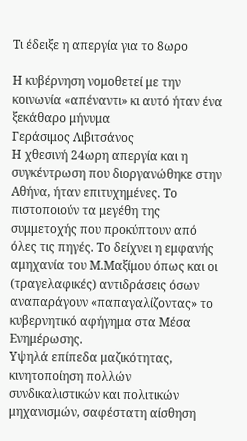Τι έδειξε η απεργία για το 8ωρο

Η κυβέρνηση νομοθετεί με την κοινωνία «απέναντι» κι αυτό ήταν ένα ξεκάθαρο μήνυμα
Γεράσιμος Λιβιτσάνος
Η χθεσινή 24ωρη απεργία και η συγκέντρωση που διοργανώθηκε στην Αθήνα, ήταν επιτυχημένες. Το πιστοποιούν τα μεγέθη της συμμετοχής που προκύπτουν από όλες τις πηγές. Το δείχνει η εμφανής αμηχανία του Μ.Μαξίμου όπως και οι (τραγελαφικές) αντιδράσεις όσων αναπαράγουν «παπαγαλίζοντας» το κυβερνητικό αφήγημα στα Μέσα Ενημέρωσης.
Υψηλά επίπεδα μαζικότητας, κινητοποίηση πολλών συνδικαλιστικών και πολιτικών μηχανισμών, σαφέστατη αίσθηση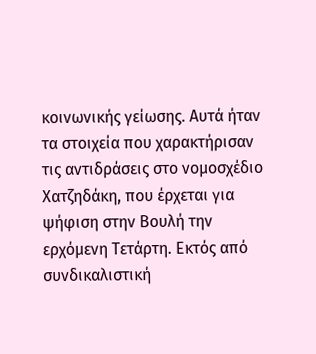κοινωνικής γείωσης. Αυτά ήταν τα στοιχεία που χαρακτήρισαν τις αντιδράσεις στο νομοσχέδιο Χατζηδάκη, που έρχεται για ψήφιση στην Βουλή την ερχόμενη Τετάρτη. Εκτός από συνδικαλιστική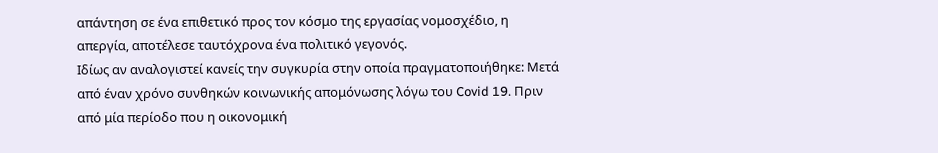απάντηση σε ένα επιθετικό προς τον κόσμο της εργασίας νομοσχέδιο, η απεργία, αποτέλεσε ταυτόχρονα ένα πολιτικό γεγονός.
Ιδίως αν αναλογιστεί κανείς την συγκυρία στην οποία πραγματοποιήθηκε: Μετά από έναν χρόνο συνθηκών κοινωνικής απομόνωσης λόγω του Covid 19. Πριν από μία περίοδο που η οικονομική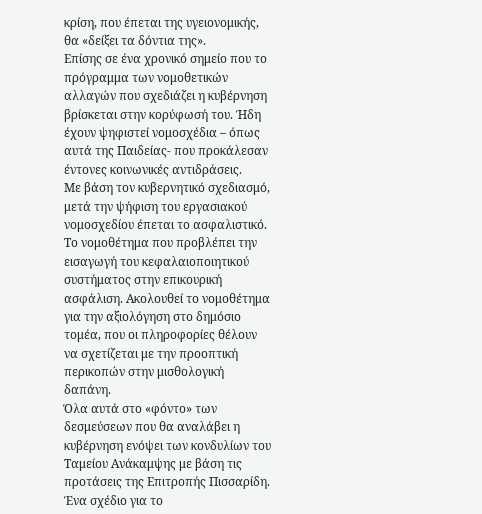κρίση, που έπεται της υγειονομικής, θα «δείξει τα δόντια της».
Επίσης σε ένα χρονικό σημείο που το πρόγραμμα των νομοθετικών αλλαγών που σχεδιάζει η κυβέρνηση βρίσκεται στην κορύφωσή του. Ήδη έχουν ψηφιστεί νομοσχέδια – όπως αυτά της Παιδείας- που προκάλεσαν έντονες κοινωνικές αντιδράσεις.
Με βάση τον κυβερνητικό σχεδιασμό, μετά την ψήφιση του εργασιακού νομοσχεδίου έπεται το ασφαλιστικό. Το νομοθέτημα που προβλέπει την εισαγωγή του κεφαλαιοποιητικού συστήματος στην επικουρική ασφάλιση. Ακολουθεί το νομοθέτημα για την αξιολόγηση στο δημόσιο τομέα, που οι πληροφορίες θέλουν να σχετίζεται με την προοπτική περικοπών στην μισθολογική δαπάνη.
Όλα αυτά στο «φόντο» των δεσμεύσεων που θα αναλάβει η κυβέρνηση ενόψει των κονδυλίων του Ταμείου Ανάκαμψης με βάση τις προτάσεις της Επιτροπής Πισσαρίδη. Ένα σχέδιο για το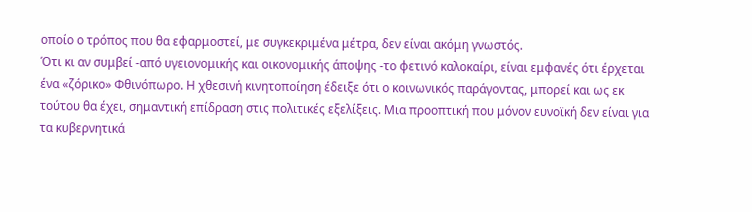οποίο ο τρόπος που θα εφαρμοστεί, με συγκεκριμένα μέτρα, δεν είναι ακόμη γνωστός.
Ότι κι αν συμβεί -από υγειονομικής και οικονομικής άποψης -το φετινό καλοκαίρι, είναι εμφανές ότι έρχεται ένα «ζόρικο» Φθινόπωρο. Η χθεσινή κινητοποίηση έδειξε ότι ο κοινωνικός παράγοντας, μπορεί και ως εκ τούτου θα έχει, σημαντική επίδραση στις πολιτικές εξελίξεις. Μια προοπτική που μόνον ευνοϊκή δεν είναι για τα κυβερνητικά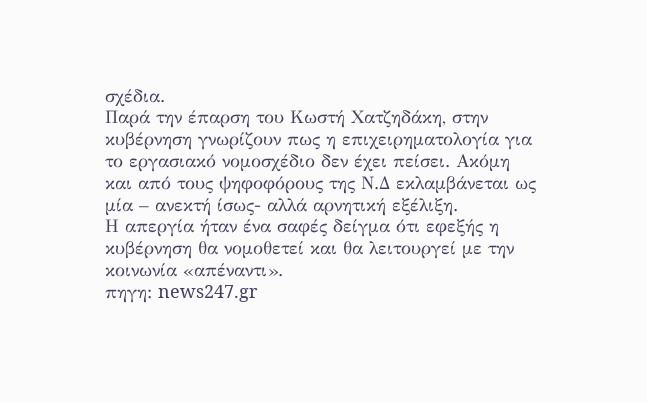σχέδια.
Παρά την έπαρση του Κωστή Χατζηδάκη, στην κυβέρνηση γνωρίζουν πως η επιχειρηματολογία για το εργασιακό νομοσχέδιο δεν έχει πείσει. Ακόμη και από τους ψηφοφόρους της Ν.Δ εκλαμβάνεται ως μία – ανεκτή ίσως- αλλά αρνητική εξέλιξη.
Η απεργία ήταν ένα σαφές δείγμα ότι εφεξής η κυβέρνηση θα νομοθετεί και θα λειτουργεί με την κοινωνία «απέναντι».
πηγη: news247.gr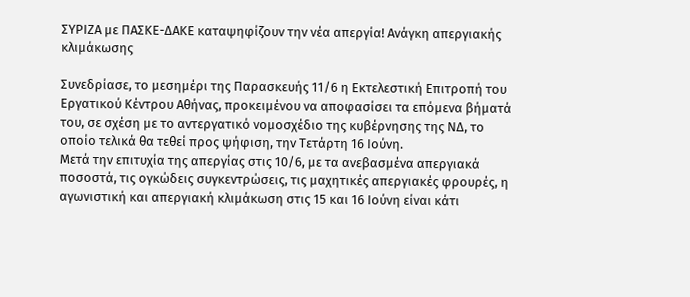ΣΥΡΙΖΑ με ΠΑΣΚΕ-ΔΑΚΕ καταψηφίζουν την νέα απεργία! Ανάγκη απεργιακής κλιμάκωσης

Συνεδρίασε, το μεσημέρι της Παρασκευής 11/6 η Εκτελεστική Επιτροπή του Εργατικού Κέντρου Αθήνας, προκειμένου να αποφασίσει τα επόμενα βήματά του, σε σχέση με το αντεργατικό νομοσχέδιο της κυβέρνησης της ΝΔ, το οποίο τελικά θα τεθεί προς ψήφιση, την Τετάρτη 16 Ιούνη.
Μετά την επιτυχία της απεργίας στις 10/6, με τα ανεβασμένα απεργιακά ποσοστά, τις ογκώδεις συγκεντρώσεις, τις μαχητικές απεργιακές φρουρές, η αγωνιστική και απεργιακή κλιμάκωση στις 15 και 16 Ιούνη είναι κάτι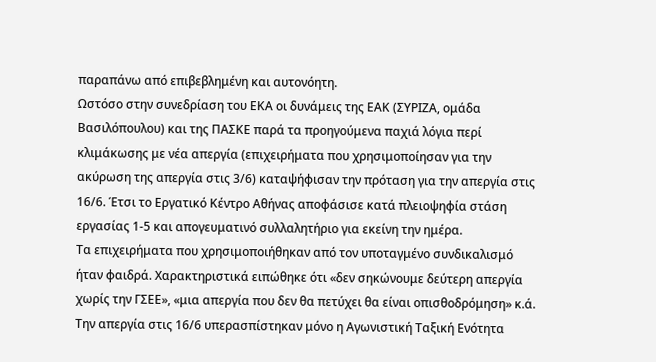παραπάνω από επιβεβλημένη και αυτονόητη.
Ωστόσο στην συνεδρίαση του ΕΚΑ οι δυνάμεις της ΕΑΚ (ΣΥΡΙΖΑ, ομάδα Βασιλόπουλου) και της ΠΑΣΚΕ παρά τα προηγούμενα παχιά λόγια περί κλιμάκωσης με νέα απεργία (επιχειρήματα που χρησιμοποίησαν για την ακύρωση της απεργία στις 3/6) καταψήφισαν την πρόταση για την απεργία στις 16/6. Έτσι το Εργατικό Κέντρο Αθήνας αποφάσισε κατά πλειοψηφία στάση εργασίας 1-5 και απογευματινό συλλαλητήριο για εκείνη την ημέρα.
Τα επιχειρήματα που χρησιμοποιήθηκαν από τον υποταγμένο συνδικαλισμό ήταν φαιδρά. Χαρακτηριστικά ειπώθηκε ότι «δεν σηκώνουμε δεύτερη απεργία χωρίς την ΓΣΕΕ», «μια απεργία που δεν θα πετύχει θα είναι οπισθοδρόμηση» κ.ά.
Την απεργία στις 16/6 υπερασπίστηκαν μόνο η Αγωνιστική Ταξική Ενότητα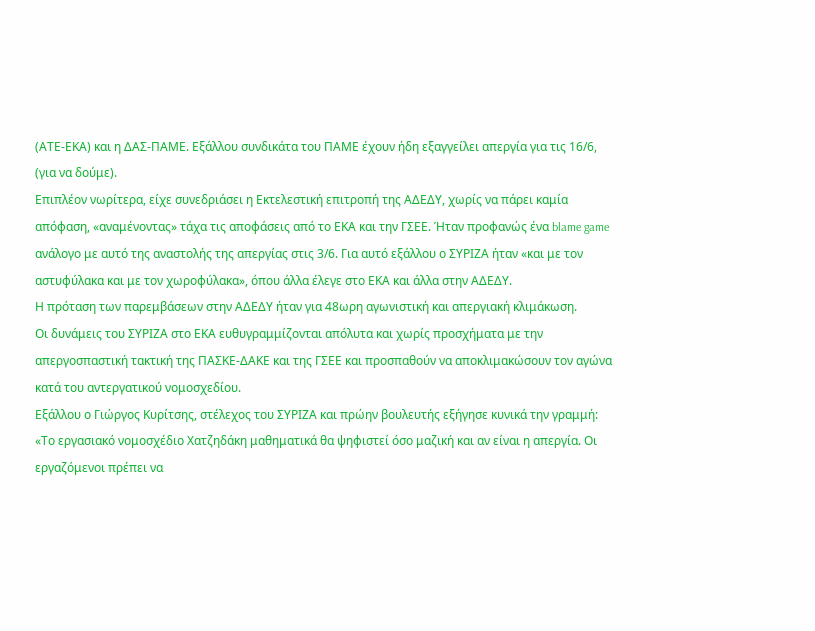(ΑΤΕ-ΕΚΑ) και η ΔΑΣ-ΠΑΜΕ. Εξάλλου συνδικάτα του ΠΑΜΕ έχουν ήδη εξαγγείλει απεργία για τις 16/6, (για να δούμε).
Επιπλέον νωρίτερα, είχε συνεδριάσει η Εκτελεστική επιτροπή της ΑΔΕΔΥ, χωρίς να πάρει καμία απόφαση, «αναμένοντας» τάχα τις αποφάσεις από το ΕΚΑ και την ΓΣΕΕ. Ήταν προφανώς ένα blame game ανάλογο με αυτό της αναστολής της απεργίας στις 3/6. Για αυτό εξάλλου ο ΣΥΡΙΖΑ ήταν «και με τον αστυφύλακα και με τον χωροφύλακα», όπου άλλα έλεγε στο ΕΚΑ και άλλα στην ΑΔΕΔΥ.
Η πρόταση των παρεμβάσεων στην ΑΔΕΔΥ ήταν για 48ωρη αγωνιστική και απεργιακή κλιμάκωση.
Οι δυνάμεις του ΣΥΡΙΖΑ στο ΕΚΑ ευθυγραμμίζονται απόλυτα και χωρίς προσχήματα με την απεργοσπαστική τακτική της ΠΑΣΚΕ-ΔΑΚΕ και της ΓΣΕΕ και προσπαθούν να αποκλιμακώσουν τον αγώνα κατά του αντεργατικού νομοσχεδίου.
Εξάλλου ο Γιώργος Κυρίτσης, στέλεχος του ΣΥΡΙΖΑ και πρώην βουλευτής εξήγησε κυνικά την γραμμή:
«Το εργασιακό νομοσχέδιο Χατζηδάκη μαθηματικά θα ψηφιστεί όσο μαζική και αν είναι η απεργία. Οι εργαζόμενοι πρέπει να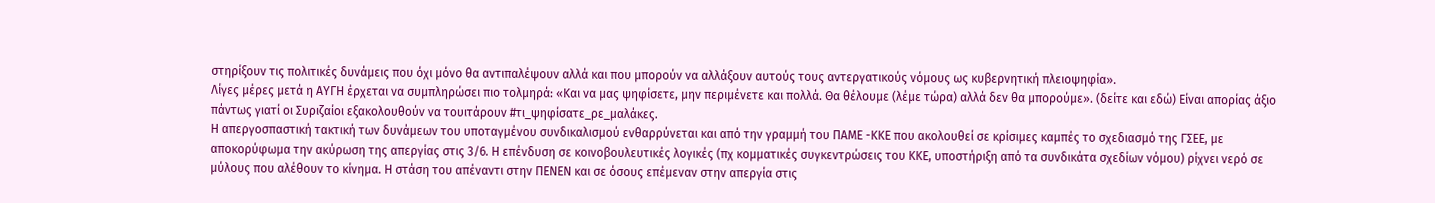στηρίξουν τις πολιτικές δυνάμεις που όχι μόνο θα αντιπαλέψουν αλλά και που μπορούν να αλλάξουν αυτούς τους αντεργατικούς νόμους ως κυβερνητική πλειοψηφία».
Λίγες μέρες μετά η ΑΥΓΗ έρχεται να συμπληρώσει πιο τολμηρά: «Και να μας ψηφίσετε, μην περιμένετε και πολλά. Θα θέλουμε (λέμε τώρα) αλλά δεν θα μπορούμε». (δείτε και εδώ) Είναι απορίας άξιο πάντως γιατί οι Συριζαίοι εξακολουθούν να τουιτάρουν #τι_ψηφίσατε_ρε_μαλάκες.
Η απεργοσπαστική τακτική των δυνάμεων του υποταγμένου συνδικαλισμού ενθαρρύνεται και από την γραμμή του ΠΑΜΕ -ΚΚΕ που ακολουθεί σε κρίσιμες καμπές το σχεδιασμό της ΓΣΕΕ, με αποκορύφωμα την ακύρωση της απεργίας στις 3/6. Η επένδυση σε κοινοβουλευτικές λογικές (πχ κομματικές συγκεντρώσεις του ΚΚΕ, υποστήριξη από τα συνδικάτα σχεδίων νόμου) ρίχνει νερό σε μύλους που αλέθουν το κίνημα. Η στάση του απέναντι στην ΠΕΝΕΝ και σε όσους επέμεναν στην απεργία στις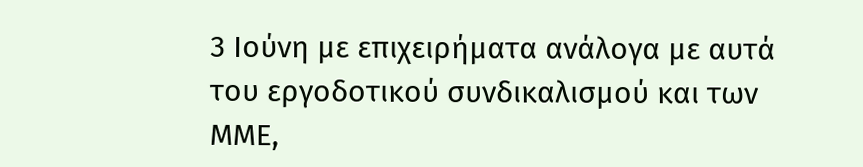3 Ιούνη με επιχειρήματα ανάλογα με αυτά του εργοδοτικού συνδικαλισμού και των ΜΜΕ,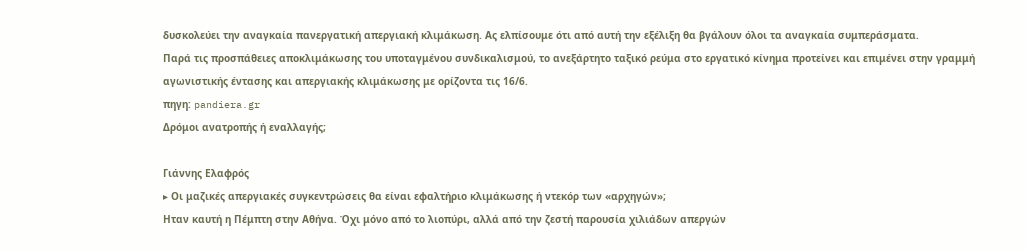δυσκολεύει την αναγκαία πανεργατική απεργιακή κλιμάκωση. Ας ελπίσουμε ότι από αυτή την εξέλιξη θα βγάλουν όλοι τα αναγκαία συμπεράσματα.
Παρά τις προσπάθειες αποκλιμάκωσης του υποταγμένου συνδικαλισμού, το ανεξάρτητο ταξικό ρεύμα στο εργατικό κίνημα προτείνει και επιμένει στην γραμμή αγωνιστικής έντασης και απεργιακής κλιμάκωσης με ορίζοντα τις 16/6.
πηγη: pandiera.gr
Δρόμοι ανατροπής ή εναλλαγής;

Γιάννης Ελαφρός
▸ Οι μαζικές απεργιακές συγκεντρώσεις θα είναι εφαλτήριο κλιμάκωσης ή ντεκόρ των «αρχηγών»;
Ηταν καυτή η Πέμπτη στην Αθήνα. Όχι μόνο από το λιοπύρι, αλλά από την ζεστή παρουσία χιλιάδων απεργών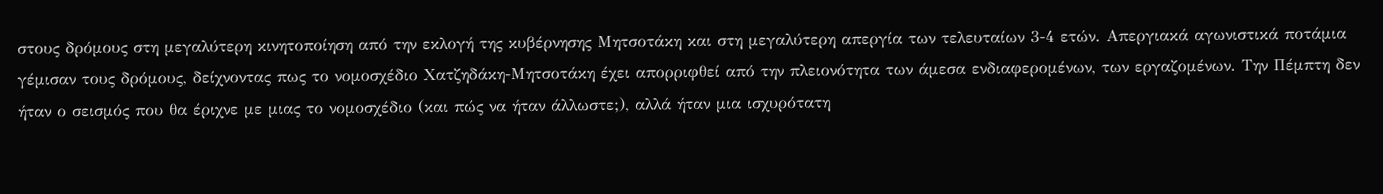στους δρόμους στη μεγαλύτερη κινητοποίηση από την εκλογή της κυβέρνησης Μητσοτάκη και στη μεγαλύτερη απεργία των τελευταίων 3-4 ετών. Απεργιακά αγωνιστικά ποτάμια γέμισαν τους δρόμους, δείχνοντας πως το νομοσχέδιο Χατζηδάκη-Μητσοτάκη έχει απορριφθεί από την πλειονότητα των άμεσα ενδιαφερομένων, των εργαζομένων. Την Πέμπτη δεν ήταν ο σεισμός που θα έριχνε με μιας το νομοσχέδιο (και πώς να ήταν άλλωστε;), αλλά ήταν μια ισχυρότατη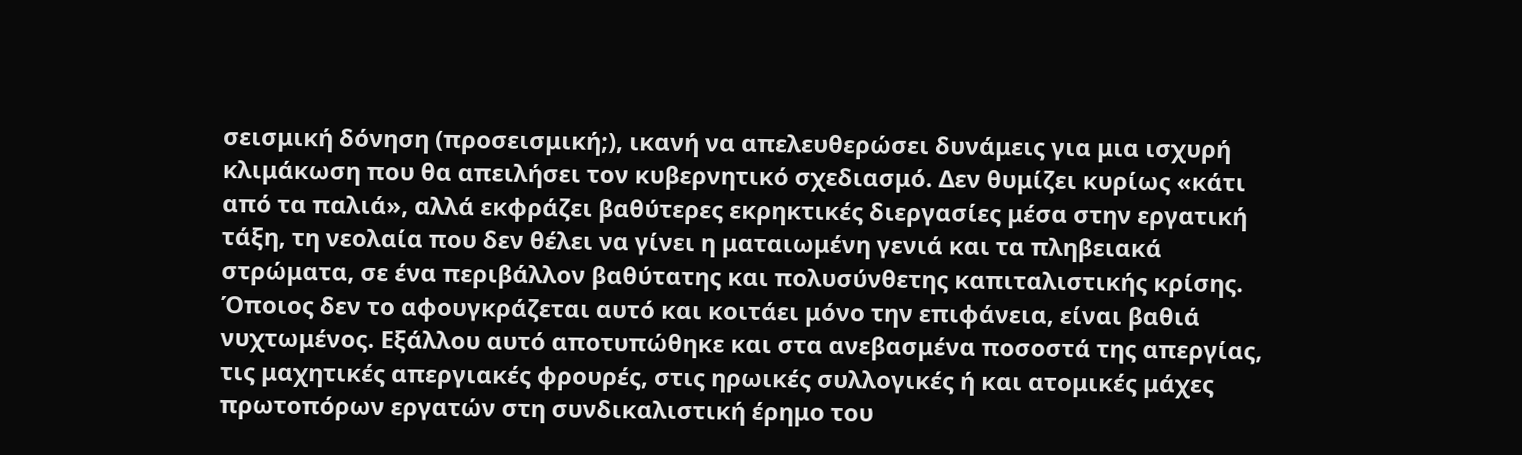σεισμική δόνηση (προσεισμική;), ικανή να απελευθερώσει δυνάμεις για μια ισχυρή κλιμάκωση που θα απειλήσει τον κυβερνητικό σχεδιασμό. Δεν θυμίζει κυρίως «κάτι από τα παλιά», αλλά εκφράζει βαθύτερες εκρηκτικές διεργασίες μέσα στην εργατική τάξη, τη νεολαία που δεν θέλει να γίνει η ματαιωμένη γενιά και τα πληβειακά στρώματα, σε ένα περιβάλλον βαθύτατης και πολυσύνθετης καπιταλιστικής κρίσης.
Όποιος δεν το αφουγκράζεται αυτό και κοιτάει μόνο την επιφάνεια, είναι βαθιά νυχτωμένος. Εξάλλου αυτό αποτυπώθηκε και στα ανεβασμένα ποσοστά της απεργίας, τις μαχητικές απεργιακές φρουρές, στις ηρωικές συλλογικές ή και ατομικές μάχες πρωτοπόρων εργατών στη συνδικαλιστική έρημο του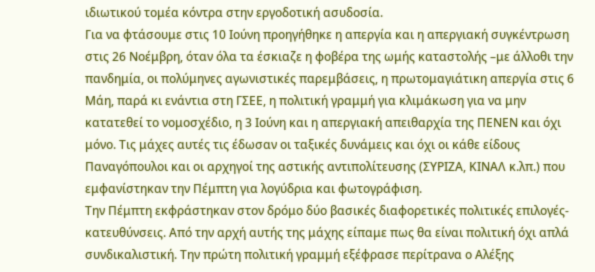ιδιωτικού τομέα κόντρα στην εργοδοτική ασυδοσία.
Για να φτάσουμε στις 10 Ιούνη προηγήθηκε η απεργία και η απεργιακή συγκέντρωση στις 26 Νοέμβρη, όταν όλα τα έσκιαζε η φοβέρα της ωμής καταστολής –με άλλοθι την πανδημία, οι πολύμηνες αγωνιστικές παρεμβάσεις, η πρωτομαγιάτικη απεργία στις 6 Μάη, παρά κι ενάντια στη ΓΣΕΕ, η πολιτική γραμμή για κλιμάκωση για να μην κατατεθεί το νομοσχέδιο, η 3 Ιούνη και η απεργιακή απειθαρχία της ΠΕΝΕΝ και όχι μόνο. Τις μάχες αυτές τις έδωσαν οι ταξικές δυνάμεις και όχι οι κάθε είδους Παναγόπουλοι και οι αρχηγοί της αστικής αντιπολίτευσης (ΣΥΡΙΖΑ, ΚΙΝΑΛ κ.λπ.) που εμφανίστηκαν την Πέμπτη για λογύδρια και φωτογράφιση.
Την Πέμπτη εκφράστηκαν στον δρόμο δύο βασικές διαφορετικές πολιτικές επιλογές-κατευθύνσεις. Από την αρχή αυτής της μάχης είπαμε πως θα είναι πολιτική όχι απλά συνδικαλιστική. Την πρώτη πολιτική γραμμή εξέφρασε περίτρανα ο Αλέξης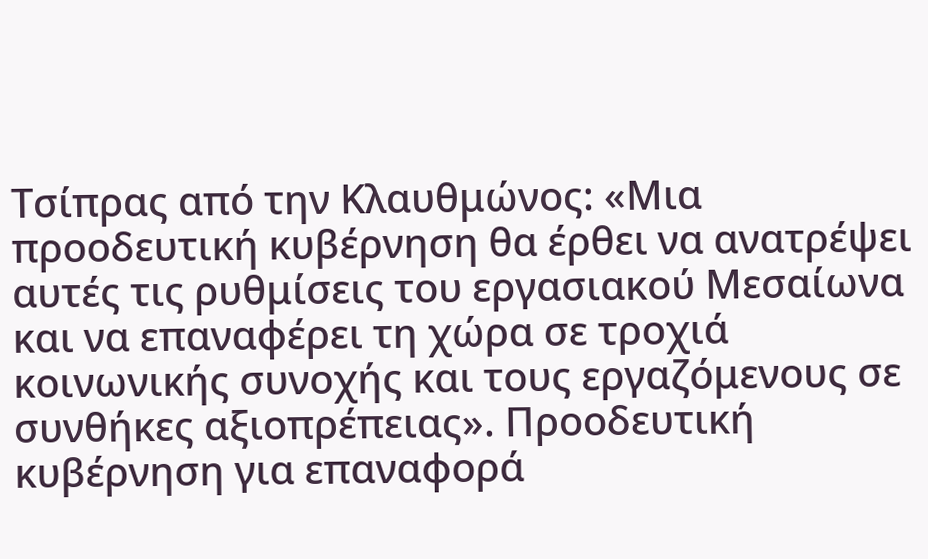Τσίπρας από την Κλαυθμώνος: «Μια προοδευτική κυβέρνηση θα έρθει να ανατρέψει αυτές τις ρυθμίσεις του εργασιακού Μεσαίωνα και να επαναφέρει τη χώρα σε τροχιά κοινωνικής συνοχής και τους εργαζόμενους σε συνθήκες αξιοπρέπειας». Προοδευτική κυβέρνηση για επαναφορά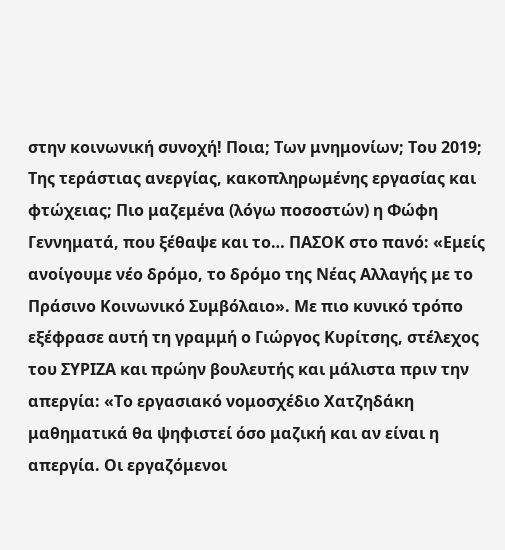στην κοινωνική συνοχή! Ποια; Των μνημονίων; Του 2019; Της τεράστιας ανεργίας, κακοπληρωμένης εργασίας και φτώχειας; Πιο μαζεμένα (λόγω ποσοστών) η Φώφη Γεννηματά, που ξέθαψε και το… ΠΑΣΟΚ στο πανό: «Εμείς ανοίγουμε νέο δρόμο, το δρόμο της Νέας Αλλαγής με το Πράσινο Κοινωνικό Συμβόλαιο». Με πιο κυνικό τρόπο εξέφρασε αυτή τη γραμμή ο Γιώργος Κυρίτσης, στέλεχος του ΣΥΡΙΖΑ και πρώην βουλευτής και μάλιστα πριν την απεργία: «Το εργασιακό νομοσχέδιο Χατζηδάκη μαθηματικά θα ψηφιστεί όσο μαζική και αν είναι η απεργία. Οι εργαζόμενοι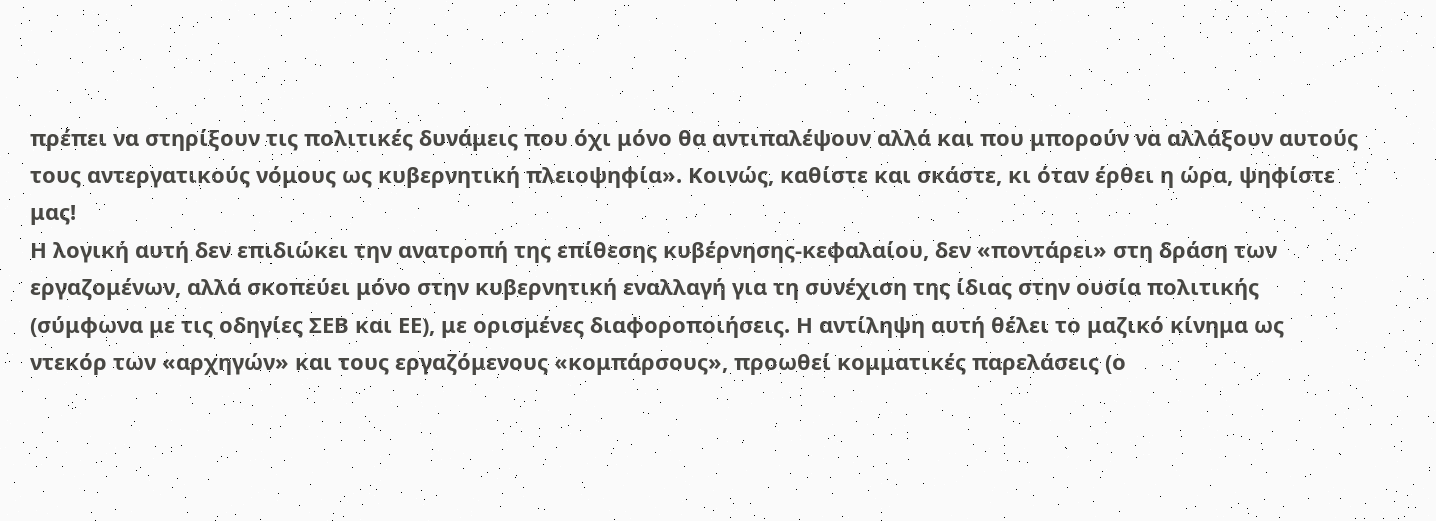πρέπει να στηρίξουν τις πολιτικές δυνάμεις που όχι μόνο θα αντιπαλέψουν αλλά και που μπορούν να αλλάξουν αυτούς τους αντεργατικούς νόμους ως κυβερνητική πλειοψηφία». Κοινώς, καθίστε και σκάστε, κι όταν έρθει η ώρα, ψηφίστε μας!
Η λογική αυτή δεν επιδιώκει την ανατροπή της επίθεσης κυβέρνησης-κεφαλαίου, δεν «ποντάρει» στη δράση των εργαζομένων, αλλά σκοπεύει μόνο στην κυβερνητική εναλλαγή για τη συνέχιση της ίδιας στην ουσία πολιτικής (σύμφωνα με τις οδηγίες ΣΕΒ και ΕΕ), με ορισμένες διαφοροποιήσεις. Η αντίληψη αυτή θέλει το μαζικό κίνημα ως ντεκόρ των «αρχηγών» και τους εργαζόμενους «κομπάρσους», προωθεί κομματικές παρελάσεις (ο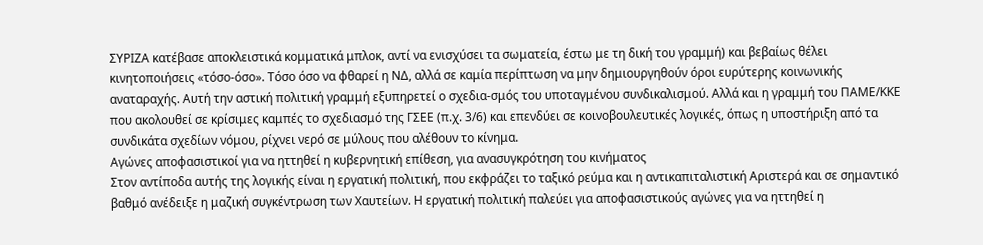ΣΥΡΙΖΑ κατέβασε αποκλειστικά κομματικά μπλοκ, αντί να ενισχύσει τα σωματεία, έστω με τη δική του γραμμή) και βεβαίως θέλει κινητοποιήσεις «τόσο-όσο». Τόσο όσο να φθαρεί η ΝΔ, αλλά σε καμία περίπτωση να μην δημιουργηθούν όροι ευρύτερης κοινωνικής αναταραχής. Αυτή την αστική πολιτική γραμμή εξυπηρετεί ο σχεδια-σμός του υποταγμένου συνδικαλισμού. Αλλά και η γραμμή του ΠΑΜΕ/ΚΚΕ που ακολουθεί σε κρίσιμες καμπές το σχεδιασμό της ΓΣΕΕ (π.χ. 3/6) και επενδύει σε κοινοβουλευτικές λογικές, όπως η υποστήριξη από τα συνδικάτα σχεδίων νόμου, ρίχνει νερό σε μύλους που αλέθουν το κίνημα.
Αγώνες αποφασιστικοί για να ηττηθεί η κυβερνητική επίθεση, για ανασυγκρότηση του κινήματος
Στον αντίποδα αυτής της λογικής είναι η εργατική πολιτική, που εκφράζει το ταξικό ρεύμα και η αντικαπιταλιστική Αριστερά και σε σημαντικό βαθμό ανέδειξε η μαζική συγκέντρωση των Χαυτείων. Η εργατική πολιτική παλεύει για αποφασιστικούς αγώνες για να ηττηθεί η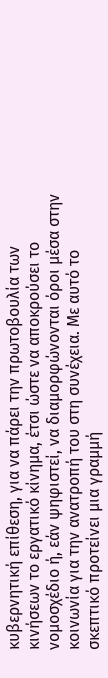κυβερνητική επίθεση, για να πάρει την πρωτοβουλία των κινήσεων το εργατικό κίνημα, έτσι ώστε να αποκρούσει το νομοσχέδιο ή, εάν ψηφιστεί, να διαμορφώνονται όροι μέσα στην κοινωνία για την ανατροπή του στη συνέχεια. Με αυτό το σκεπτικό προτείνει μια γραμμή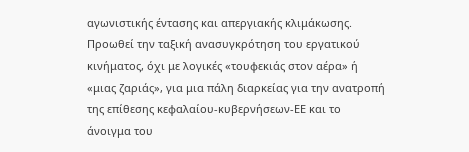αγωνιστικής έντασης και απεργιακής κλιμάκωσης. Προωθεί την ταξική ανασυγκρότηση του εργατικού κινήματος, όχι με λογικές «τουφεκιάς στον αέρα» ή «μιας ζαριάς», για μια πάλη διαρκείας για την ανατροπή της επίθεσης κεφαλαίου-κυβερνήσεων-ΕΕ και το άνοιγμα του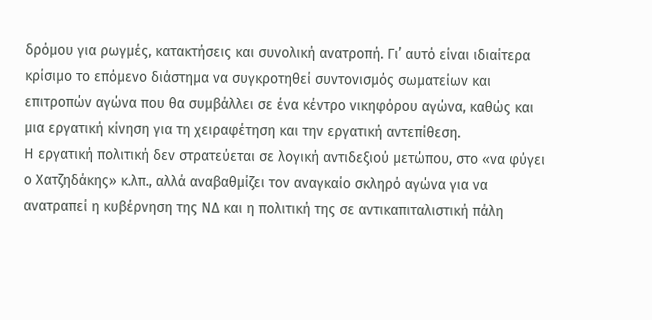δρόμου για ρωγμές, κατακτήσεις και συνολική ανατροπή. Γι’ αυτό είναι ιδιαίτερα κρίσιμο το επόμενο διάστημα να συγκροτηθεί συντονισμός σωματείων και επιτροπών αγώνα που θα συμβάλλει σε ένα κέντρο νικηφόρου αγώνα, καθώς και μια εργατική κίνηση για τη χειραφέτηση και την εργατική αντεπίθεση.
Η εργατική πολιτική δεν στρατεύεται σε λογική αντιδεξιού μετώπου, στο «να φύγει ο Χατζηδάκης» κ.λπ., αλλά αναβαθμίζει τον αναγκαίο σκληρό αγώνα για να ανατραπεί η κυβέρνηση της ΝΔ και η πολιτική της σε αντικαπιταλιστική πάλη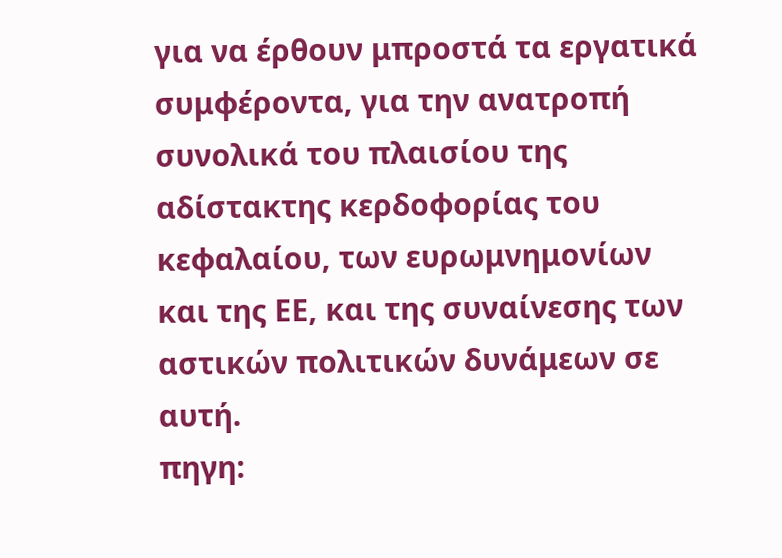για να έρθουν μπροστά τα εργατικά συμφέροντα, για την ανατροπή συνολικά του πλαισίου της αδίστακτης κερδοφορίας του κεφαλαίου, των ευρωμνημονίων και της ΕΕ, και της συναίνεσης των αστικών πολιτικών δυνάμεων σε αυτή.
πηγη: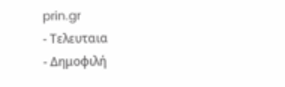prin.gr
- Τελευταια
- Δημοφιλή